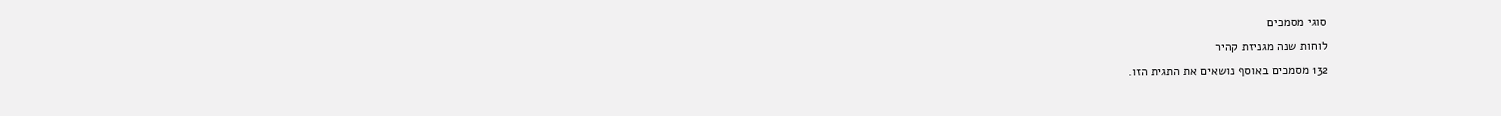סוגי מסמכים
לוחות שנה מגניזת קהיר
132 מסמכים באוסף נושאים את התגית הזו.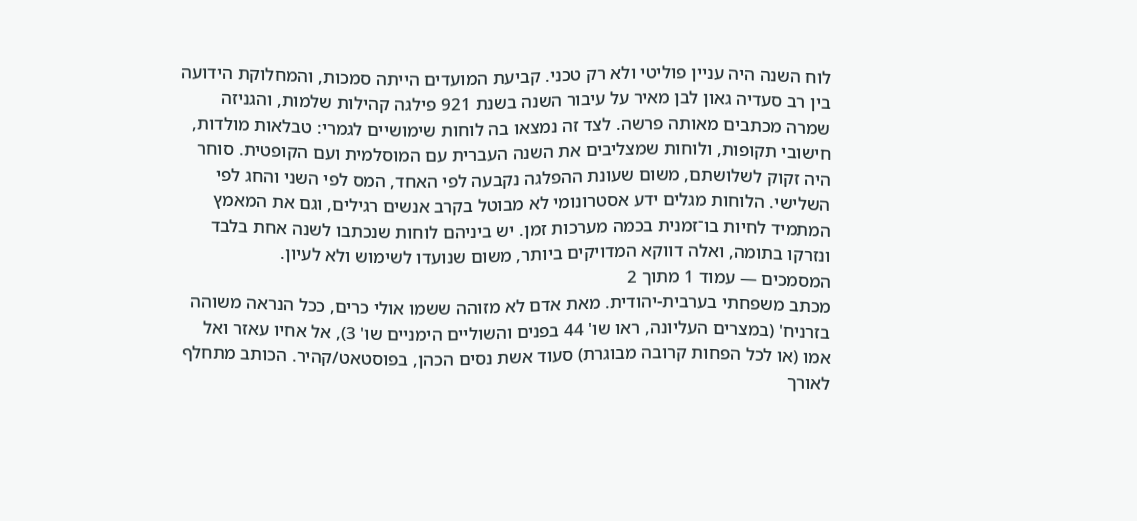לוח השנה היה עניין פוליטי ולא רק טכני. קביעת המועדים הייתה סמכות, והמחלוקת הידועה בין רב סעדיה גאון לבן מאיר על עיבור השנה בשנת 921 פילגה קהילות שלמות, והגניזה שמרה מכתבים מאותה פרשה. לצד זה נמצאו בה לוחות שימושיים לגמרי: טבלאות מולדות, חישובי תקופות, ולוחות שמצליבים את השנה העברית עם המוסלמית ועם הקופטית. סוחר היה זקוק לשלושתם, משום שעונת ההפלגה נקבעה לפי האחד, המס לפי השני והחג לפי השלישי. הלוחות מגלים ידע אסטרונומי לא מבוטל בקרב אנשים רגילים, וגם את המאמץ המתמיד לחיות בו־זמנית בכמה מערכות זמן. יש ביניהם לוחות שנכתבו לשנה אחת בלבד ונזרקו בתומה, ואלה דווקא המדויקים ביותר, משום שנועדו לשימוש ולא לעיון.
המסמכים — עמוד 1 מתוך 2
מכתב משפחתי בערבית-יהודית. מאת אדם לא מזוהה ששמו אולי כרים, ככל הנראה משוהה בזרניח' (במצרים העליונה, ראו שו' 44 בפנים והשוליים הימניים שו' 3), אל אחיו עאזר ואל אמו (או לכל הפחות קרובה מבוגרת) סעוד אשת נסים הכהן, בפוסטאט/קהיר. הכותב מתחלף לאורך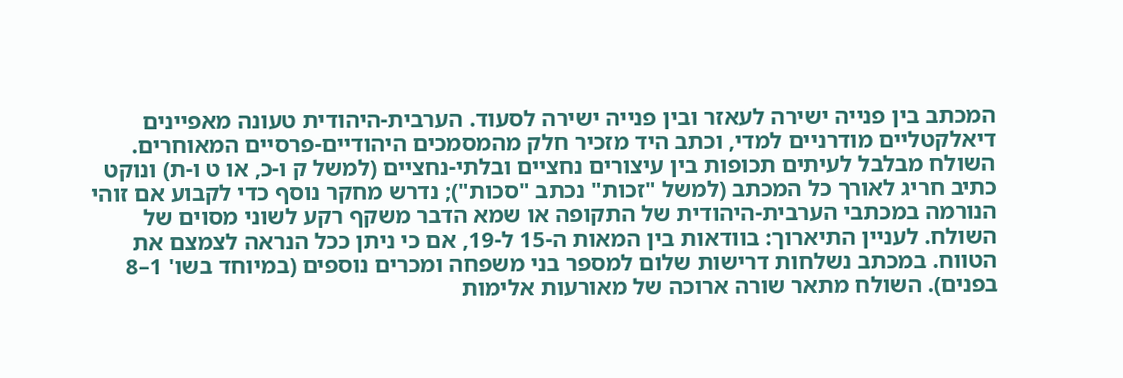המכתב בין פנייה ישירה לעאזר ובין פנייה ישירה לסעוד. הערבית-היהודית טעונה מאפיינים דיאלקטליים מודרניים למדי, וכתב היד מזכיר חלק מהמסמכים היהודיים-פרסיים המאוחרים. השולח מבלבל לעיתים תכופות בין עיצורים נחציים ובלתי-נחציים (למשל ק ו-כ, או ט ו-ת) ונוקט כתיב חריג לאורך כל המכתב (למשל "זכות" נכתב "סכות"); נדרש מחקר נוסף כדי לקבוע אם זוהי הנורמה במכתבי הערבית-היהודית של התקופה או שמא הדבר משקף רקע לשוני מסוים של השולח. לעניין התיארוך: בוודאות בין המאות ה-15 ל-19, אם כי ניתן ככל הנראה לצמצם את הטווח. במכתב נשלחות דרישות שלום למספר בני משפחה ומכרים נוספים (במיוחד בשו' 1–8 בפנים). השולח מתאר שורה ארוכה של מאורעות אלימות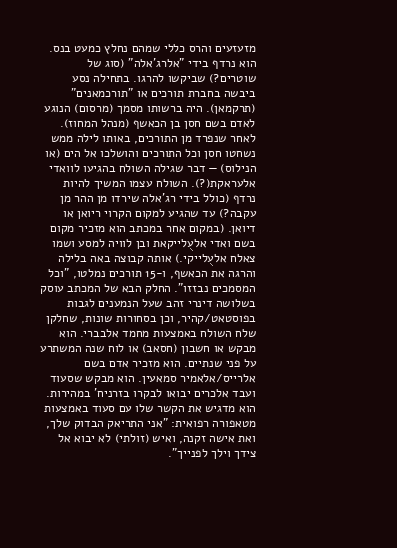מזעזעים והרס כללי שמהם נחלץ כמעט בנס. הוא נרדף בידי "אלרג'אלה" (סוג של שוטרים?) שביקשו להרגו. בתחילה נסע ביבשה בחברת תורכים או "תורכמאנים" (תרקמאן). היה ברשותו מסמך (מרסום) הנוגע לאדם בשם חסן בן הכאשף (מנהל המחוז). לאחר שנפרד מן התורכים, באותו לילה ממש נשחטו חסן וכל התורכים והושלכו אל הים (או הנילוס) — דבר שגילה השולח בהגיעו לוואדי אלעראקת(?). השולח עצמו המשיך להיות נרדף (כולל בידי רג'אלה שירדו מן ההר מן עקבה?) עד שהגיע למקום הקרוי ריואן או דיואן. (במקום אחר במכתב הוא מזכיר מקום בשם ואדי אלעֻלייקאת ובן לוויה למסע ושמו צאלח אלעֻלייקי.) אותה קבוצה באה בלילה והרגה את הכאשף, ו-15 תורכים נמלטו, "וכל המסמכים נבזזו". החלק הבא של המכתב עוסק בשלושה דינרי זהב שעל הנמענים לגבות בפוסטאט/קהיר, וכן בסחורות שונות, שחלקן שלח השולח באמצעות מחמד אלבברי. הוא מבקש או חשבון (חסאב) או לוח שנה המשתרע על פני שנתיים. הוא מזכיר אדם בשם אלרייס/אלאמיר סמאעין. הוא מבקש שסעוד ועבד אלכרים יבואו לבקרו בזרניח' במהירות. הוא מדגיש את הקשר שלו עם סעוד באמצעות מטאפורה רפואית: "אני התריאק הבדוק שלך, ואת אישה זקנה, ואיש (זולתי) לא יבוא אל צידך וילך לפנייך".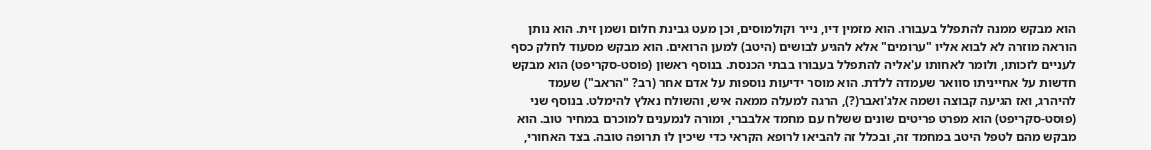הוא מבקש ממנה להתפלל בעבורו. הוא מזמין דיו, נייר וקולמוסים, וכן מעט גבינת חלום ושמן זית. הוא נותן הוראה מוזרה לא לבוא אליו "ערומים" אלא להגיע לבושים (היטב) למען הרואים. הוא מבקש מסעוד לחלק כסף לעניים לזכותו, ולומר לאחותו ע'אליה להתפלל בעבורו בבתי הכנסת. בנוסף ראשון (פוסט-סקריפט) הוא מבקש חדשות על אחייניתו סוואר שעמדה ללדת. הוא מוסר ידיעות נוספות על אדם אחר (רב? "הראב") שעמד להיהרג, ואז הגיעה קבוצה ושמה אלג'ואבר(?), הרגה למעלה ממאה איש, והשולח נאלץ להימלט. בנוסף שני (פוסט-סקריפט) הוא מפרט פריטים שונים ששלח עם מחמד אלבברי, ומורה לנמענים למוכרם במחיר טוב. הוא מבקש מהם לטפל היטב במחמד זה, ובכלל זה להביאו לרופא הקראי כדי שיכין לו תרופה טובה. בצד האחורי,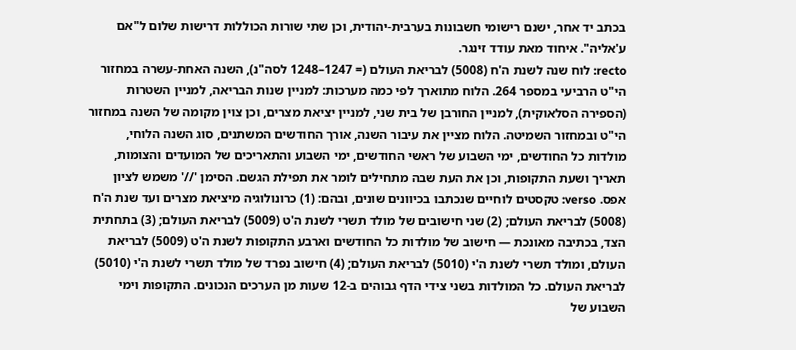בכתב יד אחר, ישנם רישומי חשבונות בערבית-יהודית, וכן שתי שורות הכוללות דרישות שלום ל"אם ע'אליה". איחוד מאת עודד זינגר.
recto: לוח שנה לשנת ה'ח (5008) לבריאת העולם (= 1247–1248 לסה"נ), השנה האחת-עשרה במחזור הי"ט הרביעי במספר 264. הלוח מתוארך לפי כמה מערכות: למניין שנות הבריאה, למניין השטרות (הספירה הסלאוקית), למניין החורבן של בית שני, למניין יציאת מצרים, וכן צוין מקומה של השנה במחזור הי"ט ובמחזור השמיטה. הלוח מציין את עיבור השנה, אורך החודשים המשתנים, סוג השנה הלוחי, מולדות כל החודשים, ימי השבוע של ראשי החודשים, ימי השבוע והתאריכים של המועדים והצומות, תאריך ושעת התקופות, וכן את העת שבה מתחילים לומר את תפילת הגשם. הסימן '//' משמש לציון אפס. verso: טקסטים לוחיים שנכתבו בכיוונים שונים, ובהם: (1) כרונולוגיה מיציאת מצרים ועד שנת ה'ח (5008) לבריאת העולם; (2) שני חישובים של מולד תשרי לשנת ה'ט (5009) לבריאת העולם; (3) בתחתית הצד, בכתיבה מאונכת — חישוב של מולדות כל החודשים וארבע התקופות לשנת ה'ט (5009) לבריאת העולם, ומולד תשרי לשנת ה'י (5010) לבריאת העולם; (4) חישוב נפרד של מולד תשרי לשנת ה'י (5010) לבריאת העולם. כל המולדות בשני צידי הדף גבוהים ב-12 שעות מן הערכים הנכונים. התקופות וימי השבוע של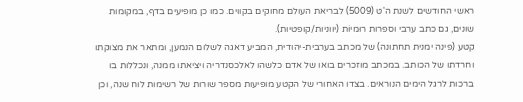ראשי החודשים לשנת ה'ט (5009) לבריאת העולם מחוקים בקווים. כמו כן מופיעים בדף, במקומות שונים, גם כתב ערבי וספרות רוּמיוֹת (יווניות/קופטיות).
קטע (פינה ימנית תחתונה) של מכתב בערבית-יהודית, המביע דאגה לשלום הנמען, ומתאר את מצוקתו וחרדתו של הכותב. במכתב מוזכרים בואו של אדם כלשהו לאלכסנדריה ויציאתו ממנה, ונכללות בו ברכות לרגל הימים הנוראים. בצדו האחורי של הקטע מופיעות מספר שורות של רשימות לוח שנה, וכן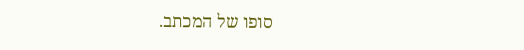סופו של המכתב.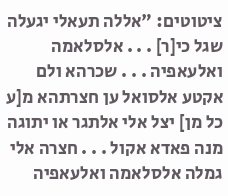ציטוטים: "אללה תעאלי יגעלה שגל כי[ר] . . . אלסלאמה ואלעאפיה . . . שכרהא ולם אקטע אלסואל ען חצרתהא מ[ע כל מן] יצל אלי אלתגר או יתוגה מנה פאדא אקול . . . חצרה אלי גמלה אלסלאמה ואלעאפיה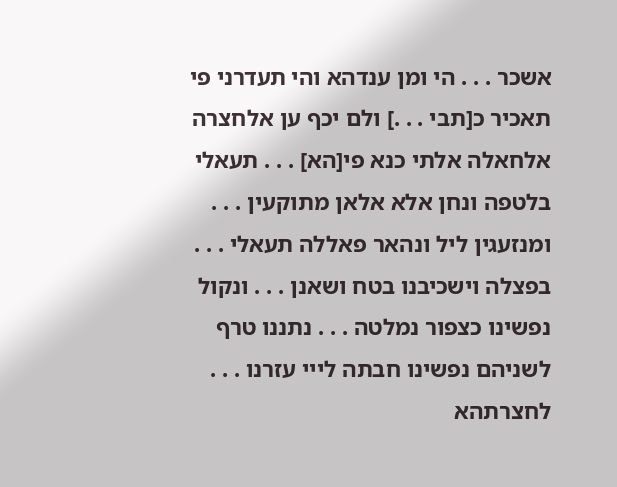אשכר . . . הי ומן ענדהא והי תעדרני פי תאכיר כ[תבי . . .] ולם יכף ען אלחצרה אלחאלה אלתי כנא פי[הא] . . . תעאלי בלטפה ונחן אלא אלאן מתוקעין . . . ומנזעגין ליל ונהאר פאללה תעאלי . . . בפצלה וישכיבנו בטח ושאנן . . . ונקול נפשינו כצפור נמלטה . . . נתננו טרף לשניהם נפשינו חבתה לייי עזרנו . . . לחצרתהא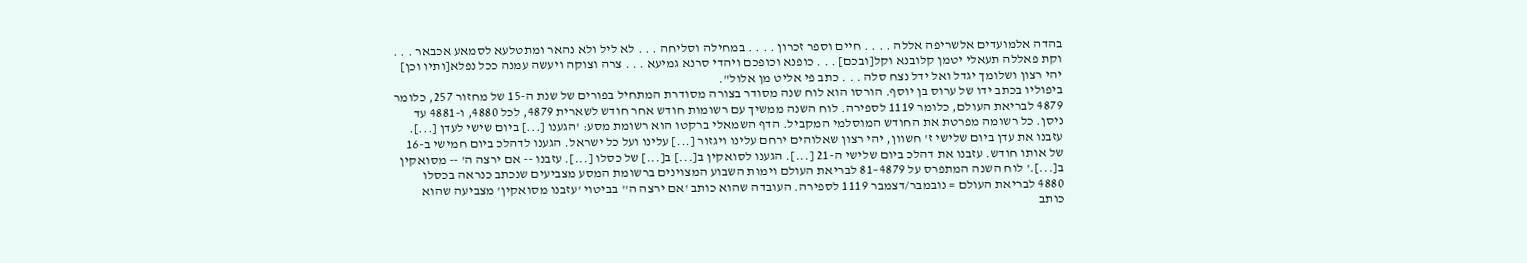בהדה אלמועדים אלשריפה אללה . . . . חיים וספר זכרון . . . . במחילה וסליחה . . . לא ליל ולא נהאר ומתטלעא לסמאע אכבאר . . . וקת פאללה תעאלי יטמן קלובנא וקל[ובכם] . . . כופנא וכופכם ויהדי סרנא גמיעא . . . צרה וצוקה ויעשה עמנה ככל נפלא[ותיו וכן] יהי רצון ושלומך יגדל ואל ידל נצח סלה . . . כתב פי אליט מן אלול".
ביפוליו בכתב ידו של ערוס בן יוסף. הורסו הוא לוח שנה מסודר בצורה מסודרת המתחיל בפורים של שנת ה-15 של מחזור 257, כלומר 4879 לבריאת העולם, כלומר 1119 לספירה. לוח השנה ממשיך עם רשומות חודש אחר חודש לשארית 4879, לכל 4880, ו-4881 עד ניסן. כל רשומה מפרטת את החודש המוסלמי המקביל. הדף השמאלי ברקטו הוא רשומת מסע: 'הגענו [...] ביום שישי לעדן [...]. עזבנו את עדן ביום שלישי ז' חשוון, יהי רצון שאלוהים ירחם עלינו ויגזור [...] עלינו ועל כל ישראל. הגענו לדהלכ ביום חמישי ב-16 של אותו חודש. עזבנו את דהלכ ביום שלישי ה-21 [...]. הגענו לסואקין ב[...] ב[...] של כסלו [...]. עזבנו -- אם ירצה ה' -- מסואקין ב[...].' לוח השנה המתפרס על 4879–81 לבריאת העולם וימות השבוע המצוינים ברשומת המסע מצביעים שנכתב כנראה בכסלו 4880 לבריאת העולם = נובמבר/דצמבר 1119 לספירה. העובדה שהוא כותב 'אם ירצה ה'' בביטוי 'עזבנו מסואקין' מצביעה שהוא כותב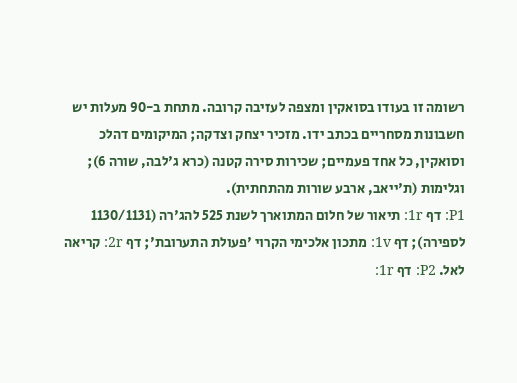רשומה זו בעודו בסואקין ומצפה לעזיבה קרובה. מתחת ב-90 מעלות יש חשבונות מסחריים בכתב ידו. מזכיר יצחק וצדקה; המיקומים דהלכ וסואקין, כל אחד פעמיים; שכירות סירה קטנה (כרא ג'לבה, שורה 6); וגלימות (ת'ייאב, ארבע שורות מהתחתית).
P1: דף 1r: תיאור של חלום המתוארך לשנת 525 להג'רה (1130/1131 לספירה); דף 1v: מתכון אלכימי הקרוי 'פעולת התערובת'; דף 2r: קריאה לאל. P2: דף 1r: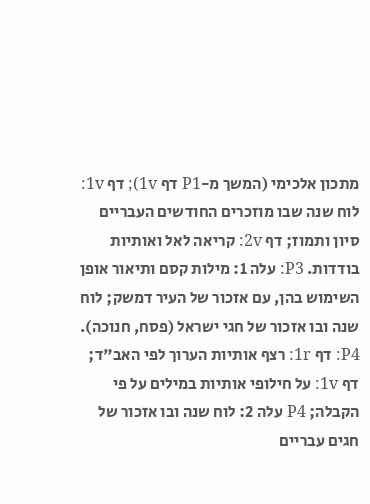מתכון אלכימי (המשך מ-P1 דף 1v); דף 1v: לוח שנה שבו מוזכרים החודשים העבריים סיון ותמוז; דף 2v: קריאה לאל ואותיות בודדות. P3: עלה 1: מילות קסם ותיאור אופן השימוש בהן, עם אזכור של העיר דמשק; לוח שנה ובו אזכור של חגי ישראל (פסח, חנוכה). P4: דף 1r: רצף אותיות הערוך לפי האב"ד; דף 1v: על חילופי אותיות במילים על פי הקבלה; P4 עלה 2: לוח שנה ובו אזכור של חגים עבריים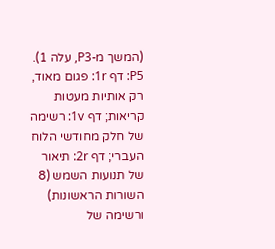(המשך מ-P3, עלה 1). P5: דף 1r: פגום מאוד, רק אותיות מעטות קריאות; דף 1v: רשימה של חלק מחודשי הלוח העברי; דף 2r: תיאור של תנועות השמש (8 השורות הראשונות) ורשימה של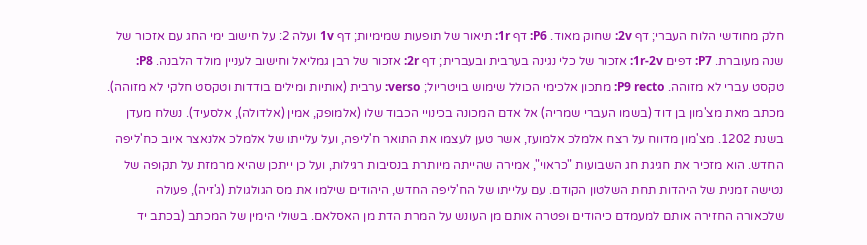חלק מחודשי הלוח העברי; דף 2v: שחוק מאוד. P6: דף 1r: תיאור של תופעות שמימיות; דף 1v ועלה 2: על חישוב ימי החג עם אזכור של שנה מעוברת. P7: דפים 1r-2v: אזכור של כלי נגינה בערבית ובעברית; דף 2r: אזכור של רבן גמליאל וחישוב לעניין מולד הלבנה. P8: טקסט עברי לא מזוהה. P9 recto: מתכון אלכימי הכולל שימוש בויטריול; verso: ערבית (אותיות ומילים בודדות וטקסט חלקי לא מזוהה).
מכתב מאת מצ'מון בן דוד (בשמו העברי שמריה) אל אדם המכונה בכינויי הכבוד שלו (אלמופק, אמין (אלדולה), אלסעיד). נשלח מעדן בשנת 1202. מצ'מון מדווח על רצח אלמלכ אלמועז, אשר טען לעצמו את התואר ח'ליפה, ועל עלייתו של אלמלכ אלנאצר איוב כח'ליפה החדש. הוא מזכיר את חגיגת חג השבועות "כראוי", אמירה שהייתה מיותרת בנסיבות רגילות, ועל כן ייתכן שהיא מרמזת על תקופה של נטישה זמנית של היהדות תחת השלטון הקודם. עם עלייתו של הח'ליפה החדש, היהודים שילמו את מס הגולגולת (ג'זיה), פעולה שלכאורה החזירה אותם למעמדם כיהודים ופטרה אותם מן העונש על המרת הדת מן האסלאם. בשולי הימין של המכתב (בכתב יד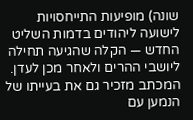שונה) מופיעות התייחסויות לישועה ליהודים בדמות השליט החדש — הקלה שהגיעה תחילה ליושבי ההרים ולאחר מכן לעדן. המכתב מזכיר גם את בעייתו של הנמען עם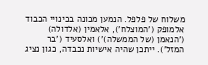משלוח של פלפל. הנמען מכונה בכינויי הכבוד אלמופק ('המוצלח'), אלאמין (אלדולה) ('הנאמן (של הממשלה)') ואלסעיד ('בר המזל'). ייתכן שהיה אישיות נכבדה, כגון נציג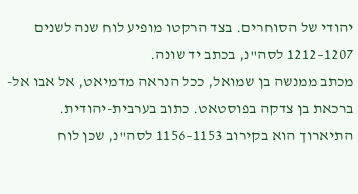יהודי של הסוחרים. בצד הרקטו מופיע לוח שנה לשנים 1207–1212 לסה"נ, בכתב יד שונה.
מכתב ממנשה בן שמואל, ככל הנראה מדמיאט, אל אבו אל-ברכאת בן צדקה בפוסטאט. כתוב בערבית-יהודית. התיארוך הוא בקירוב 1153–1156 לסה"נ, שכן לוח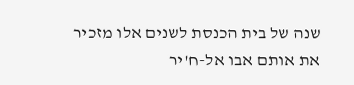שנה של בית הכנסת לשנים אלו מזכיר את אותם אבו אל-ח'יר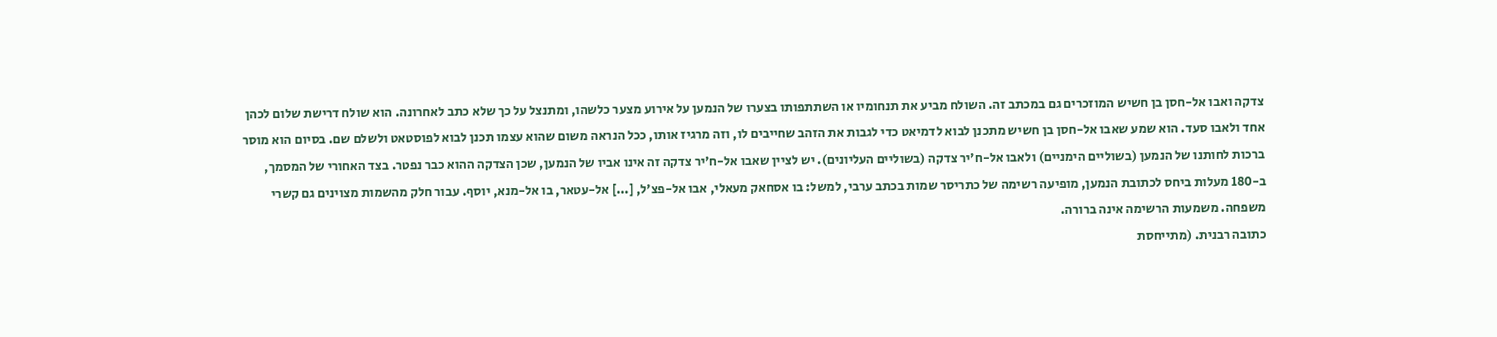צדקה ואבו אל-חסן בן חשיש המוזכרים גם במכתב זה. השולח מביע את תנחומיו או השתתפותו בצערו של הנמען על אירוע מצער כלשהו, ומתנצל על כך שלא כתב לאחרונה. הוא שולח דרישת שלום לכהן אחד ולאבו סעד. הוא שמע שאבו אל-חסן בן חשיש מתכנן לבוא לדמיאט כדי לגבות את הזהב שחייבים לו, וזה מרגיז אותו, ככל הנראה משום שהוא עצמו תכנן לבוא לפוסטאט ולשלם שם. בסיום הוא מוסר ברכות לחותנו של הנמען (בשוליים הימניים) ולאבו אל-ח'יר צדקה (בשוליים העליונים). יש לציין שאבו אל-ח'יר צדקה זה אינו אביו של הנמען, שכן הצדקה ההוא כבר נפטר. בצד האחורי של המסמך, ב-180 מעלות ביחס לכתובת הנמען, מופיעה רשימה של כתריסר שמות בכתב ערבי, למשל: בו אסחאק מעאלי, אבו אל-פצ'ל, [...] אל-עטאר, בו אל-מנא, יוסף. עבור חלק מהשמות מצוינים גם קשרי משפחה. משמעות הרשימה אינה ברורה.
כתובה רבנית. (מתייחסת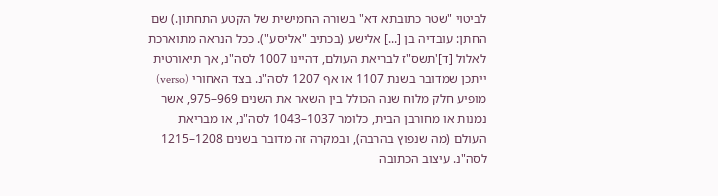לביטוי "שטר כתובתא דא" בשורה החמישית של הקטע התחתון.) שם החתן: עובדיה בן [...] אלישע (בכתיב "אליסע"). ככל הנראה מתוארכת לאלול [ד]'תשס"ז לבריאת העולם, דהיינו 1007 לסה"נ, אך תיאורטית ייתכן שמדובר בשנת 1107 או אף 1207 לסה"נ. בצד האחורי (verso) מופיע חלק מלוח שנה הכולל בין השאר את השנים 969–975, אשר נמנות או מחורבן הבית, כלומר 1037–1043 לסה"נ, או מבריאת העולם (מה שנפוץ בהרבה), ובמקרה זה מדובר בשנים 1208–1215 לסה"נ. עיצוב הכתובה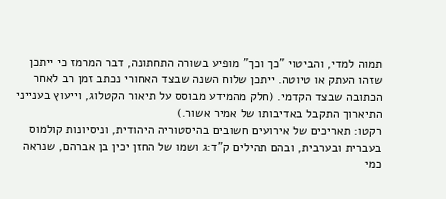תמוה למדי, והביטוי "כך וכך" מופיע בשורה התחתונה, דבר המרמז כי ייתכן שזהו העתק או טיוטה. ייתכן שלוח השנה שבצד האחורי נכתב זמן רב לאחר הכתובה שבצד הקדמי. (חלק מהמידע מבוסס על תיאור הקטלוג, וייעוץ בענייני התיארוך התקבל באדיבותו של אמיר אשור.)
רקטו: תאריכים של אירועים חשובים בהיסטוריה היהודית, וניסיונות קולמוס בעברית ובערבית, ובהם תהילים ק"ד:ג ושמו של החזן יכין בן אברהם, שנראה כמי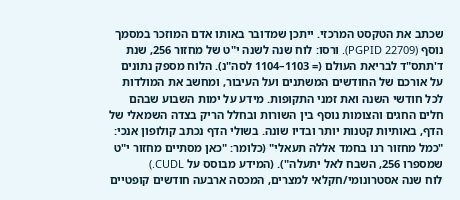שכתב את הטקסט המרכזי. ייתכן שמדובר באותו אדם המוזכר במסמך נוסף (PGPID 22709). ורסו: לוח שנה לשנה י"ט של מחזור 256, שנת ד'תתס"ד לבריאת העולם (= 1103–1104 לסה"נ). הלוח מספק נתונים על אורכם של החודשים המשתנים ועל העיבור, ומחשב את המולדות לכל חודשי השנה ואת זמני התקופות. מידע על ימות השבוע שבהם חלים החגים והצומות נוסף בין השורות ובחלל הריק בצדה השמאלי של הדף, באותיות קטנות יותר ובדיו שונה. בשולי הדף נכתב קולופון אנכי: "כמל מחזור רנו בחמד אללה תעאלי" (כלומר: "כאן מסתיים מחזור י"ט שמספרו 256, השבח לאל יתעלה"). (המידע מבוסס על CUDL.)
לוח שנה אסטרונומי/חקלאי למצרים, המכסה ארבעה חודשים קופטיים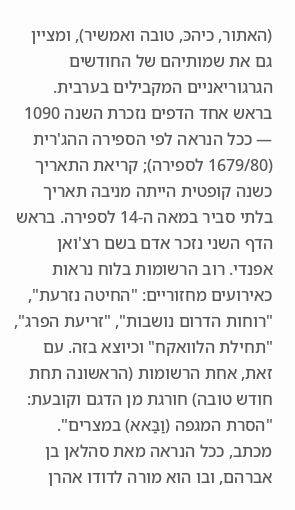(האתור, כיהכּ, טובה ואמשיר), ומציין גם את שמותיהם של החודשים הגרגוריאניים המקבילים בערבית. בראש אחד הדפים נזכרת השנה 1090 — ככל הנראה לפי הספירה ההג'רית (1679/80 לספירה); קריאת התאריך כשנה קופטית הייתה מניבה תאריך בלתי סביר במאה ה-14 לספירה. בראש הדף השני נזכר אדם בשם רצ'ואן אפנדי. רוב הרשומות בלוח נראות כאירועים מחזוריים: "החיטה נזרעת", "רוחות הדרום נושבות", "זריעת הפרג", "תחילת הלוואקח" וכיוצא בזה. עם זאת, אחת הרשומות (הראשונה תחת חודש טובה) חורגת מן הדגם וקובעת: "הסרת המגפה (וַבַּאא) במצרים".
מכתב, ככל הנראה מאת סהלאן בן אברהם, ובו הוא מורה לדודו אהרן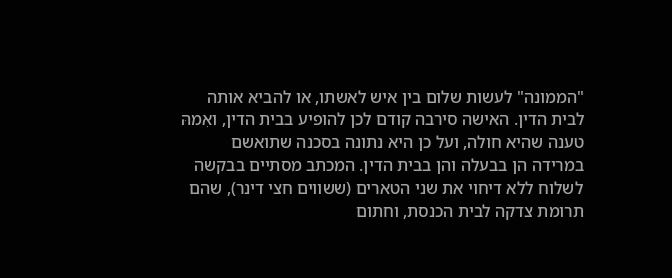"הממונה" לעשות שלום בין איש לאשתו, או להביא אותה לבית הדין. האישה סירבה קודם לכן להופיע בבית הדין, ואִמהּ טענה שהיא חולה, ועל כן היא נתונה בסכנה שתואשם במרידה הן בבעלה והן בבית הדין. המכתב מסתיים בבקשה לשלוח ללא דיחוי את שני הטארים (ששווים חצי דינר), שהם תרומת צדקה לבית הכנסת, וחתום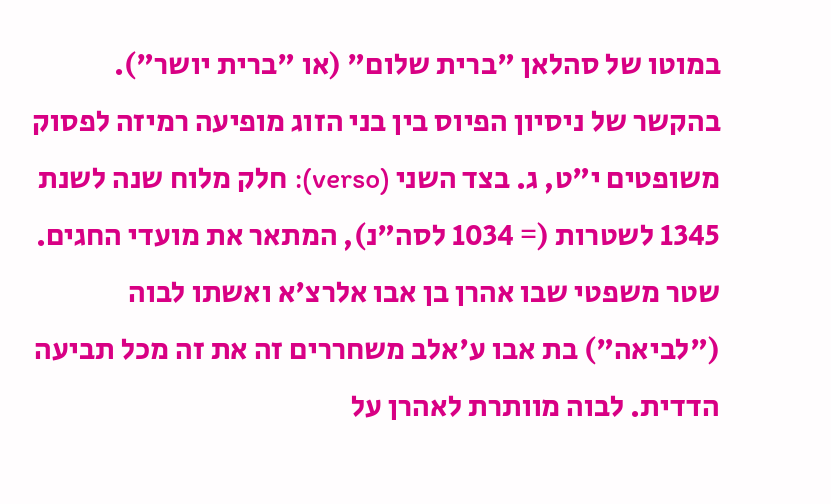במוטו של סהלאן "ברית שלום" (או "ברית יושר"). בהקשר של ניסיון הפיוס בין בני הזוג מופיעה רמיזה לפסוק משופטים י"ט, ג. בצד השני (verso): חלק מלוח שנה לשנת 1345 לשטרות (= 1034 לסה"נ), המתאר את מועדי החגים.
שטר משפטי שבו אהרן בן אבו אלרצ'א ואשתו לבוה ("לביאה") בת אבו ע'אלב משחררים זה את זה מכל תביעה הדדית. לבוה מוותרת לאהרן על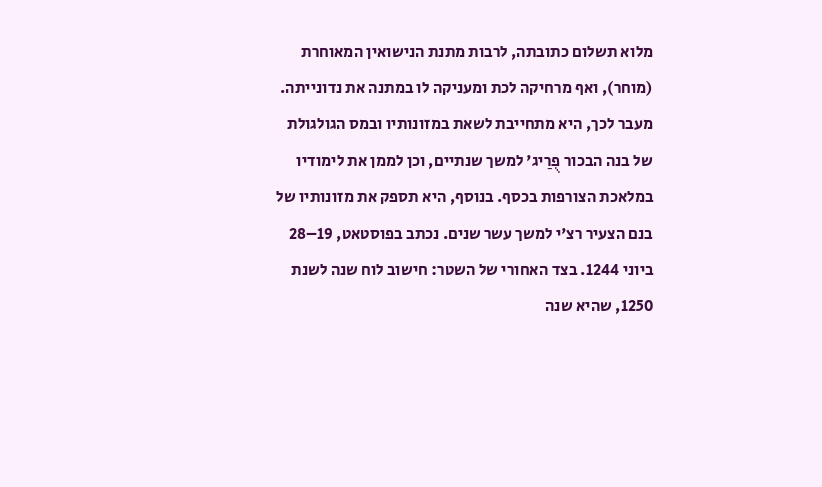מלוא תשלום כתובתה, לרבות מתנת הנישואין המאוחרת (מוחר), ואף מרחיקה לכת ומעניקה לו במתנה את נדונייתה. מעבר לכך, היא מתחייבת לשאת במזונותיו ובמס הגולגולת של בנה הבכור פֻרַיג' למשך שנתיים, וכן לממן את לימודיו במלאכת הצורפות בכסף. בנוסף, היא תספק את מזונותיו של בנם הצעיר רצ'י למשך עשר שנים. נכתב בפוסטאט, 19–28 ביוני 1244. בצד האחורי של השטר: חישוב לוח שנה לשנת 1250, שהיא שנה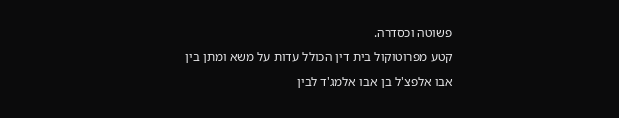פשוטה וכסדרה.
קטע מפרוטוקול בית דין הכולל עדות על משא ומתן בין אבו אלפצ'ל בן אבו אלמג'ד לבין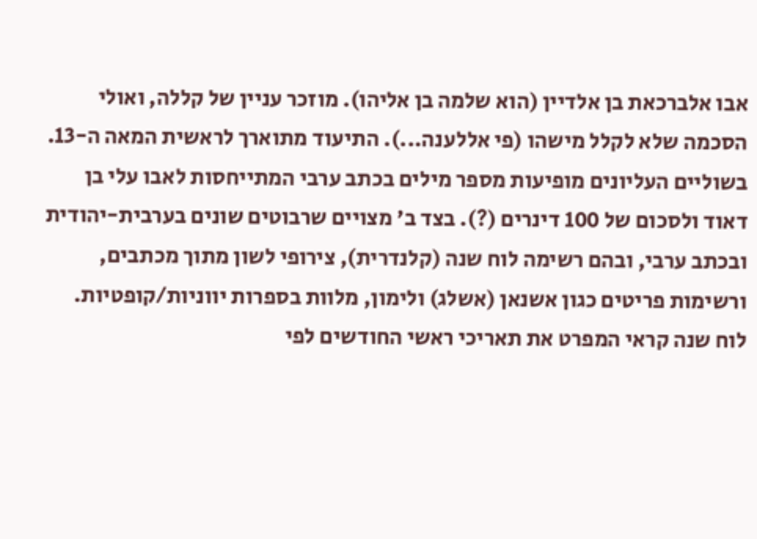אבו אלברכאת בן אלדיין (הוא שלמה בן אליהו). מוזכר עניין של קללה, ואולי הסכמה שלא לקלל מישהו (פי אללענה...). התיעוד מתוארך לראשית המאה ה-13. בשוליים העליונים מופיעות מספר מילים בכתב ערבי המתייחסות לאבו עלי בן דאוד ולסכום של 100 דינרים (?). בצד ב' מצויים שרבוטים שונים בערבית-יהודית ובכתב ערבי, ובהם רשימה לוח שנה (קלנדרית), צירופי לשון מתוך מכתבים, ורשימות פריטים כגון אשנאן (אשלג) ולימון, מלוות בספרות יווניות/קופטיות.
לוח שנה קראי המפרט את תאריכי ראשי החודשים לפי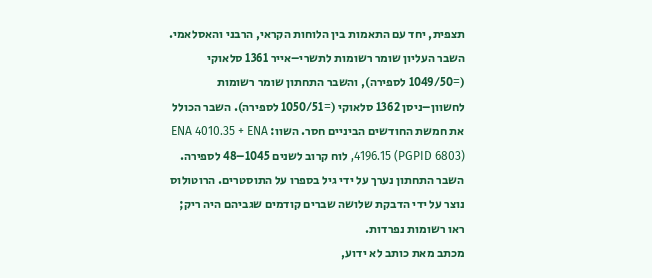תצפית, יחד עם התאמות בין הלוחות הקראי, הרבני והאסלאמי. השבר העליון שומר רשומות לתשרי–אייר 1361 סלאוקי (=1049/50 לספירה), והשבר התחתון שומר רשומות לחשוון–ניסן 1362 סלאוקי (=1050/51 לספירה). השבר הכולל את חמשת החודשים הביניים חסר. השוו: ENA 4010.35 + ENA 4196.15 (PGPID 6803), לוח קרוב לשנים 1045–48 לספירה. השבר התחתון נערך על ידי גיל בספרו על התוסטרים. הרוטולוס נוצר על ידי הדבקת שלושה שברים קודמים שגביהם היה ריק; ראו רשומות נפרדות.
מכתב מאת כותב לא ידוע,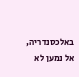באלכסנדריה, אל נמען לא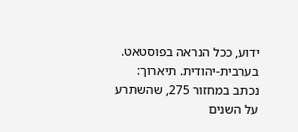ידוע, ככל הנראה בפוסטאט. בערבית-יהודית. תיארוך: נכתב במחזור 275, שהשתרע על השנים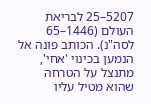5207–25 לבריאת העולם (1446–65 לסה"נ). הכותב פונה אל הנמען בכינוי 'אחי', מתנצל על הטרחה שהוא מטיל עליו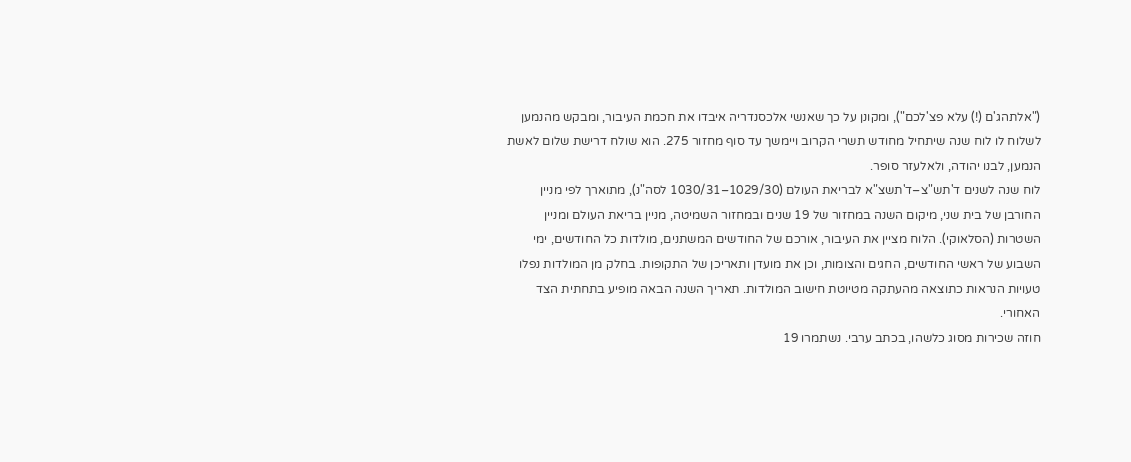("אלתהג'ם (!) עלא פצ'לכם"), ומקונן על כך שאנשי אלכסנדריה איבדו את חכמת העיבור, ומבקש מהנמען לשלוח לו לוח שנה שיתחיל מחודש תשרי הקרוב ויימשך עד סוף מחזור 275. הוא שולח דרישת שלום לאשת הנמען, לבנו יהודה, ולאלעזר סופר.
לוח שנה לשנים ד'תש"צ–ד'תשצ"א לבריאת העולם (1029/30–1030/31 לסה"נ), מתוארך לפי מניין החורבן של בית שני, מיקום השנה במחזור של 19 שנים ובמחזור השמיטה, מניין בריאת העולם ומניין השטרות (הסלאוקי). הלוח מציין את העיבור, אורכם של החודשים המשתנים, מולדות כל החודשים, ימי השבוע של ראשי החודשים, החגים והצומות, וכן את מועדן ותאריכן של התקופות. בחלק מן המולדות נפלו טעויות הנראות כתוצאה מהעתקה מטיוטת חישוב המולדות. תאריך השנה הבאה מופיע בתחתית הצד האחורי.
חוזה שכירות מסוג כלשהו, בכתב ערבי. נשתמרו 19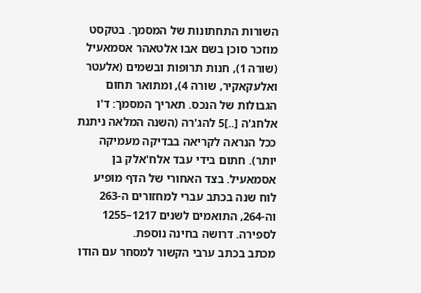השורות התחתונות של המסמך. בטקסט מוזכר סוכן בשם אבו אלטאהר אסמאעיל (שורה 1), חנות תרופות ובשמים (אלעטר ואלעקאקיר, שורה 4), ומתואר תחום הגבולות של הנכס. תאריך המסמך: ד'ו אלחג'ה [..]5 להג'רה (השנה המלאה ניתנת ככל הנראה לקריאה בבדיקה מעמיקה יותר). חתום בידי עבד אלח'אלק בן אסמאעיל. בצד האחורי של הדף מופיע לוח שנה בכתב עברי למחזורים ה-263 וה-264, התואמים לשנים 1217–1255 לספירה. דרושה בחינה נוספת.
מכתב בכתב ערבי הקשור למסחר עם הודו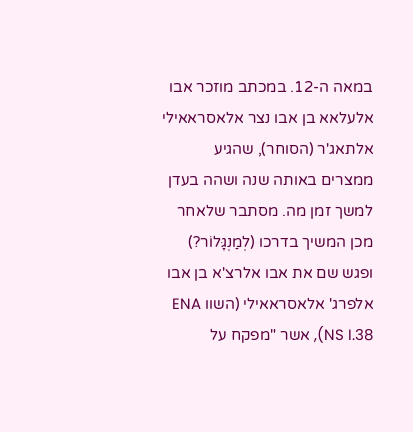במאה ה-12. במכתב מוזכר אבו אלעלאא בן אבו נצר אלאסראאילי אלתאג'ר (הסוחר), שהגיע ממצרים באותה שנה ושהה בעדן למשך זמן מה. מסתבר שלאחר מכן המשיך בדרכו (לְמַנְגָּלוֹר?) ופגש שם את אבו אלרצ'א בן אבו אלפרג' אלאסראאילי (השוו ENA NS I.38), אשר "מפקח על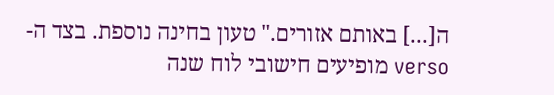ה[...] באותם אזורים." טעון בחינה נוספת. בצד ה-verso מופיעים חישובי לוח שנה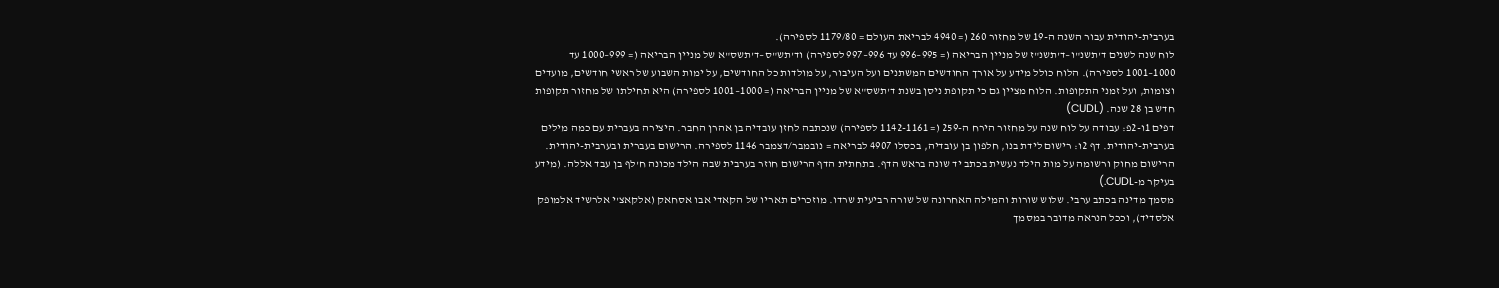בערבית-יהודית עבור השנה ה-19 של מחזור 260 (= 4940 לבריאת העולם = 1179/80 לספירה).
לוח שנה לשנים ד'תשנ"ו–ד'תשנ"ז של מניין הבריאה (= 995–996 עד 996–997 לספירה) וד'תש"ס–ד'תשס"א של מניין הבריאה (= 999–1000 עד 1000–1001 לספירה). הלוח כולל מידע על אורך החודשים המשתנים ועל העיבור, על מולדות כל החודשים, על ימות השבוע של ראשי חודשים, מועדים וצומות, ועל זמני התקופות. הלוח מציין גם כי תקופת ניסן בשנת ד'תשס"א של מניין הבריאה (= 1000–1001 לספירה) היא תחילתו של מחזור תקופות חדש בן 28 שנה. (CUDL)
דפים 1ו-2פ: עבודה על לוח שנה על מחזור הירח ה-259 (= 1142-1161 לספירה) שנכתבה לחזן עובדיה בן אהרן החבר. היצירה בעברית עם כמה מילים בערבית-יהודית. דף 2ו: רישום לידת בנו, חלפון בן עובדיה, בכסלו 4907 לבריאה = נובמבר/דצמבר 1146 לספירה. הרישום בעברית ובערבית-יהודית. הרישום מחוק ורשומה על מות הילד נעשית בכתב יד שונה בראש הדף. בתחתית הדף הרישום חוזר בערבית שבה הילד מכונה ח'לף בן עבד אללה. (מידע בעיקר מ-CUDL.)
מסמך מדינה בכתב ערבי. שלוש שורות והמילה האחרונה של שורה רביעית שרדו. מוזכרים תאריו של הקאדי אבו אסחאק (אלקאצ'י אלרשיד אלמופק אלסדיד), וככל הנראה מדובר במסמך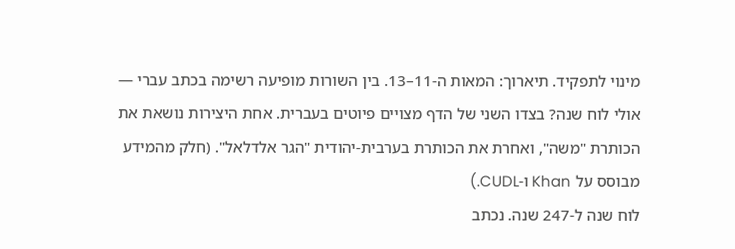מינוי לתפקיד. תיארוך: המאות ה-11–13. בין השורות מופיעה רשימה בכתב עברי — אולי לוח שנה? בצדו השני של הדף מצויים פיוטים בעברית. אחת היצירות נושאת את הכותרת "משה", ואחרת את הכותרת בערבית-יהודית "הגר אלדלאל". (חלק מהמידע מבוסס על Khan ו-CUDL.)
לוח שנה ל-247 שנה. נכתב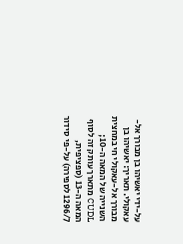על-ידי יאשיהו בן מבורך אל-עאקולי. תאריך: יאשיהו בן מבורך אל-עאקולי חי במחצית השנייה של המאה ה-10; CUDL מתארך עותק זה לסוף המאה ה-13 (ספציפית, 1296/7 לספירה) על-פי סידור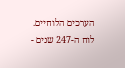הערכים הלוחיים. לוח ה-247 שנים -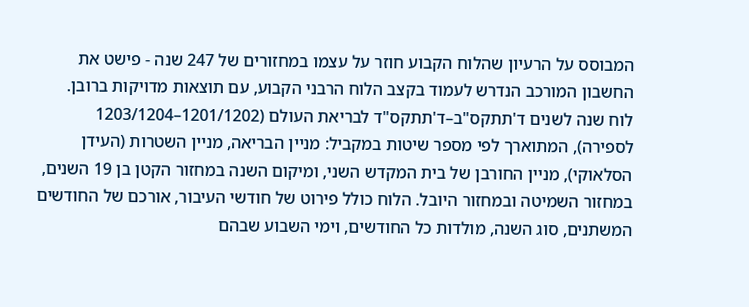המבוסס על הרעיון שהלוח הקבוע חוזר על עצמו במחזורים של 247 שנה - פישט את החשבון המורכב הנדרש לעמוד בקצב הלוח הרבני הקבוע, עם תוצאות מדויקות ברובן.
לוח שנה לשנים ד'תתקס"ב–ד'תתקס"ד לבריאת העולם (1201/1202–1203/1204 לספירה), המתוארך לפי מספר שיטות במקביל: מניין הבריאה, מניין השטרות (העידן הסלאוקי), מניין החורבן של בית המקדש השני, ומיקום השנה במחזור הקטן בן 19 השנים, במחזור השמיטה ובמחזור היובל. הלוח כולל פירוט של חודשי העיבור, אורכם של החודשים המשתנים, סוג השנה, מולדות כל החודשים, וימי השבוע שבהם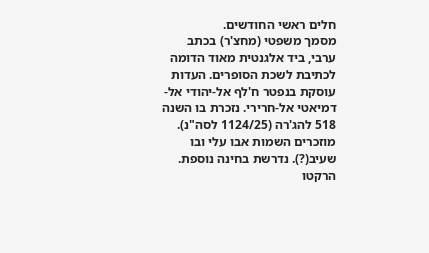חלים ראשי החודשים.
מסמך משפטי (מחצ'ר) בכתב ערבי, ביד אלגנטית מאוד הדומה לכתיבת לשכת הסופרים. העדות עוסקת בנפטר ח'לף אל-יהודי אל-דמיאטי אל-חרירי. נזכרת בו השנה 518 להג'רה (1124/25 לסה"נ). מוזכרים השמות אבו עלי ובו שעיב(?). נדרשת בחינה נוספת. הרקטו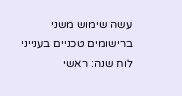עשה שימוש משני ברישומים טכניים בענייני לוח שנה: ראשי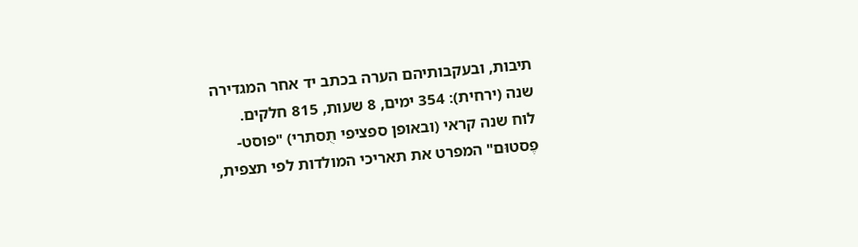תיבות, ובעקבותיהם הערה בכתב יד אחר המגדירה שנה (ירחית): 354 ימים, 8 שעות, 815 חלקים.
לוח שנה קראי (ובאופן ספציפי תֻסתרי) "פוסט-פֶסטוּם" המפרט את תאריכי המולדות לפי תצפית,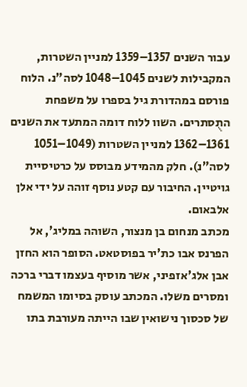עבור השנים 1357–1359 למניין השטרות, המקבילות לשנים 1045–1048 לסה"נ. הלוח פורסם במהדורת גיל בספרו על משפחת התֻסתרים. השוו ללוח דומה המתעד את השנים 1361–1362 למניין השטרות (1049–1051 לסה"נ). חלק מהמידע מבוסס על כרטיסיית גויטיין. החיבור עם קטע נוסף זוהה על ידי אלן אלבאום.
מכתב מנחום בן מנצור, השוהה במליג', אל הפרנס אבו כת'יר בפוסטאט. הסופר הוא החזן אבן אלג'אזפיני, אשר מוסיף בעצמו דברי ברכה ומסרים משלו. המכתב עוסק בסיומו המשמח של סכסוך נישואין שבו הייתה מעורבת בתו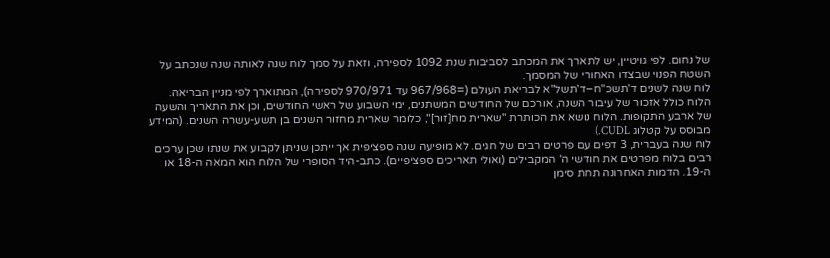של נחום. לפי גויטיין, יש לתארך את המכתב לסביבות שנת 1092 לספירה, וזאת על סמך לוח שנה לאותה שנה שנכתב על השטח הפנוי שבצדו האחורי של המסמך.
לוח שנה לשנים ד'תשכ"ח–ד'תשל"א לבריאת העולם (=967/968 עד 970/971 לספירה), המתוארך לפי מניין הבריאה. הלוח כולל אזכור של עיבור השנה, אורכם של החודשים המשתנים, ימי השבוע של ראשי החודשים, וכן את התאריך והשעה של ארבע התקופות. הלוח נושא את הכותרת "שארית מח[זור]", כלומר שארית מחזור השנים בן תשע-עשרה השנים. (המידע מבוסס על קטלוג CUDL.)
לוח שנה בעברית, 3 דפים עם פרטים רבים של חגים. לא מופיעה שנה ספציפית אך ייתכן שניתן לקבוע את שנתו שכן ערכים רבים בלוח מפרטים את חודשי ה' המקבילים (ואולי תאריכים ספציפיים). כתב-היד הסופרי של הלוח הוא המאה ה-18 או ה-19. הדמות האחרונה תחת סימן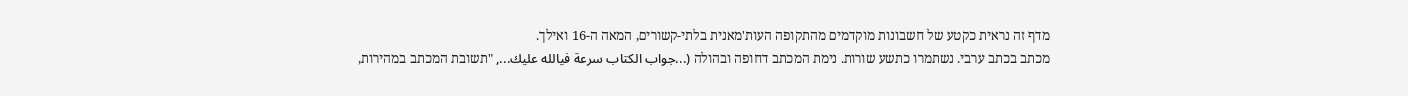מדף זה נראית כקטע של חשבונות מוקדמים מהתקופה העות'מאנית בלתי-קשורים, המאה ה-16 ואילך.
מכתב בכתב ערבי. נשתמרו כתשע שורות. נימת המכתב דחופה ובהולה (...جواب الكتاب سرعة فيالله عليك..., "תשובת המכתב במהירות,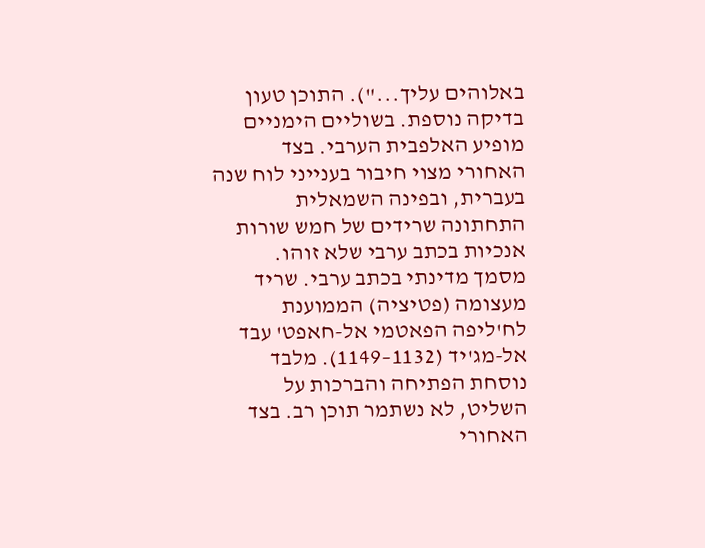באלוהים עליך..."). התוכן טעון בדיקה נוספת. בשוליים הימניים מופיע האלפבית הערבי. בצד האחורי מצוי חיבור בענייני לוח שנה בעברית, ובפינה השמאלית התחתונה שרידים של חמש שורות אנכיות בכתב ערבי שלא זוהו.
מסמך מדינתי בכתב ערבי. שריד מעצומה (פטיציה) הממוענת לח'ליפה הפאטמי אל-חאפט' עבד אל-מג'יד (1132–1149). מלבד נוסחת הפתיחה והברכות על השליט, לא נשתמר תוכן רב. בצד האחורי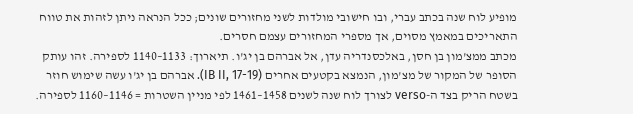מופיע לוח שנה בכתב עברי, ובו חישובי מולדות לשני מחזורים שונים; ככל הנראה ניתן לזהות את טווח התאריכים במאמץ מסוים, אך מספרי המחזורים עצמם חסרים.
מכתב ממצ'מון בן חסן, באלכסנדריה עדן, אל אברהם בן יג'ו. תיארוך: 1133–1140 לספירה. זהו עותק הסופר של המקור של מצ'מון, הנמצא בקטעים אחרים (IB II, 17-19). אברהם בן יג'ו עשה שימוש חוזר בשטח הריק בצד ה-verso לצורך לוח שנה לשנים 1458–1461 לפי מניין השטרות = 1146–1160 לספירה.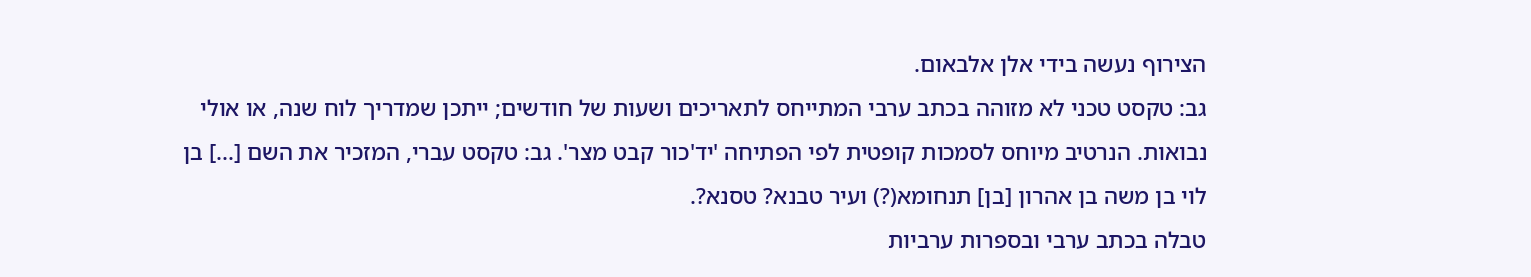הצירוף נעשה בידי אלן אלבאום.
גב: טקסט טכני לא מזוהה בכתב ערבי המתייחס לתאריכים ושעות של חודשים; ייתכן שמדריך לוח שנה, או אולי נבואות. הנרטיב מיוחס לסמכות קופטית לפי הפתיחה 'יד'כור קבט מצר'. גב: טקסט עברי, המזכיר את השם [...] בן לוי בן משה בן אהרון [בן] תנחומא(?) ועיר טבנא? טסנא?.
טבלה בכתב ערבי ובספרות ערביות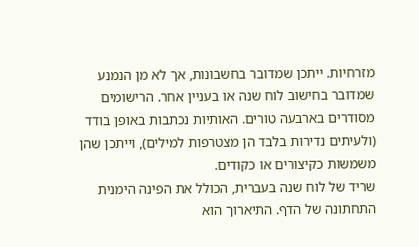מזרחיות. ייתכן שמדובר בחשבונות, אך לא מן הנמנע שמדובר בחישוב לוח שנה או בעניין אחר. הרישומים מסודרים בארבעה טורים. האותיות נכתבות באופן בודד (ולעיתים נדירות בלבד הן מצטרפות למילים), וייתכן שהן משמשות כקיצורים או כקודים.
שריד של לוח שנה בעברית, הכולל את הפינה הימנית התחתונה של הדף. התיארוך הוא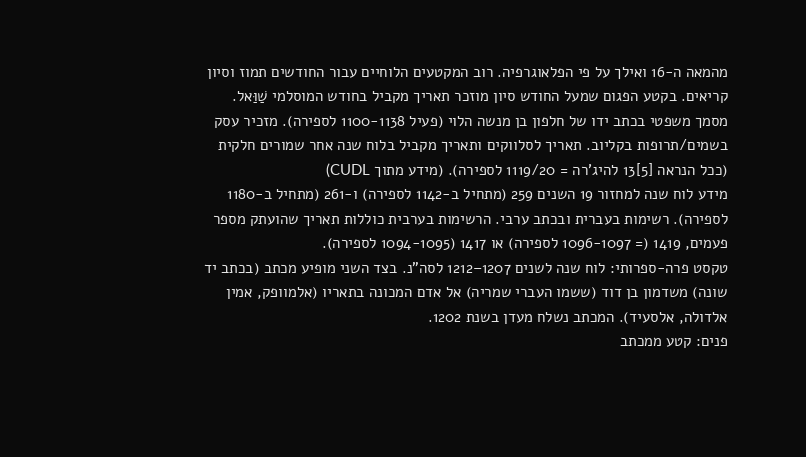מהמאה ה-16 ואילך על פי הפלאוגרפיה. רוב המקטעים הלוחיים עבור החודשים תמוז וסיון קריאים. בקטע הפגום שמעל החודש סיון מוזכר תאריך מקביל בחודש המוסלמי שַׁוַּאל.
מסמך משפטי בכתב ידו של חלפון בן מנשה הלוי (פעיל 1100-1138 לספירה). מזכיר עסק בשמים/תרופות בקליוב. תאריך לסלווקים ותאריך מקביל בלוח שנה אחר שמורים חלקית (ככל הנראה [5]13 להיג'רה = 1119/20 לספירה). (מידע מתוך CUDL)
מידע לוח שנה למחזור 19 השנים 259 (מתחיל ב-1142 לספירה) ו-261 (מתחיל ב-1180 לספירה). רשימות בעברית ובכתב ערבי. הרשימות בערבית כוללות תאריך שהועתק מספר פעמים, 1419 (= 1096-1097 לספירה) או 1417 (1094-1095 לספירה).
טקסט פרה-ספרותי: לוח שנה לשנים 1207–1212 לסה"נ. בצד השני מופיע מכתב (בכתב יד שונה) משדמון בן דוד (ששמו העברי שמריה) אל אדם המכונה בתאריו (אלמוופק, אמין אלדולה, אלסעיד). המכתב נשלח מעדן בשנת 1202.
פנים: קטע ממכתב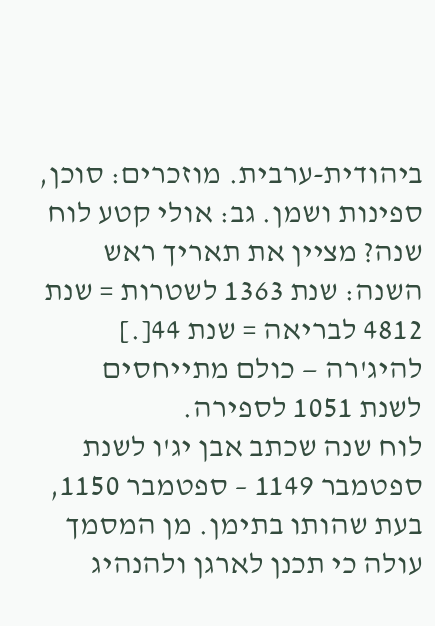ביהודית-ערבית. מוזכרים: סוכן, ספינות ושמן. גב: אולי קטע לוח שנה? מציין את תאריך ראש השנה: שנת 1363 לשטרות = שנת 4812 לבריאה = שנת 44[.] להיג'רה — כולם מתייחסים לשנת 1051 לספירה.
לוח שנה שכתב אבן יג'ו לשנת ספטמבר 1149 – ספטמבר 1150, בעת שהותו בתימן. מן המסמך עולה כי תכנן לארגן ולהנהיג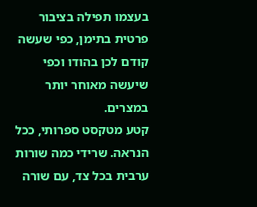בעצמו תפילה בציבור פרטית בתימן, כפי שעשה קודם לכן בהודו וכפי שיעשה מאוחר יותר במצרים.
קטע מטקסט ספרותי, ככל הנראה. שרידי כמה שורות ערבית בכל צד, עם שורה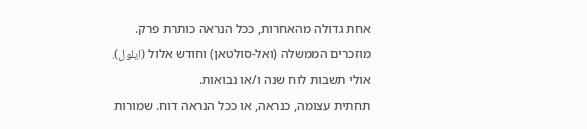אחת גדולה מהאחרות, ככל הנראה כותרת פרק. מוזכרים הממשלה (ואל-סולטאן) וחודש אלול (ايلول). אולי תשבות לוח שנה ו/או נבואות.
תחתית עצומה, כנראה, או ככל הנראה דוח. שמורות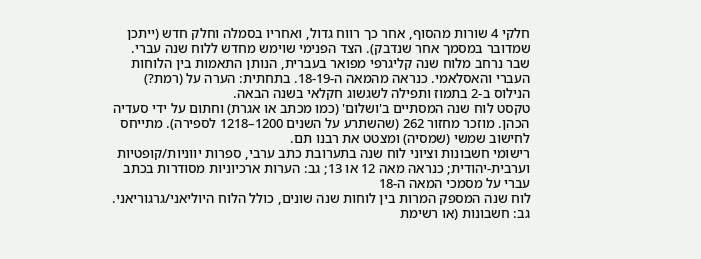חלקי 4 שורות מהסוף, אחר כך רווח גדול, ואחריו בסמלה וחלק חדש (ייתכן שמדובר במסמך אחר שנדבק). הצד הפנימי שוימש מחדש ללוח שנה עברי.
שבר נרחב מלוח שנה קליגרפי מפואר בעברית, הנותן התאמות בין הלוחות העברי והאסלאמי. כנראה מהמאה ה-18-19. בתחתית: הערה על (רמת?) הנילוס ב-2 בתמוז ותפילה לשגשוג חקלאי בשנה הבאה.
טקסט לוח שנה המסתיים ב'ושלום' (כמו מכתב או אגרת) וחתום על ידי סעדיה הכהן. מוזכר מחזור 262 (שהשתרע על השנים 1200–1218 לספירה). מתייחס לחישוב שמשי (שמסיה) ומצטט את רבנו תם.
רישומי חשבונות וציוני לוח שנה בתערובת כתב ערבי, ספרות יווניות/קופטיות וערבית-יהודית; כנראה מאה 12 או 13; גב: הערות ארכיוניות מסודרות בכתב עברי על מסמכי המאה ה-18
לוח שנה המספק המרות בין לוחות שנה שונים, כולל הלוח היוליאני/גרגוריאני. גב: חשבונות (או רשימת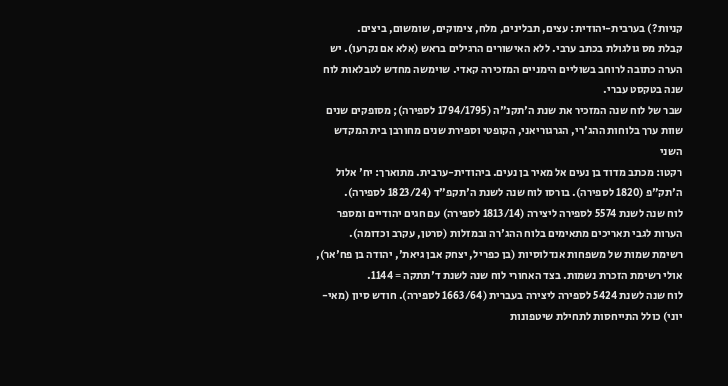קניות?) בערבית-יהודית: עצים, תבלינים, מלח, צימוקים, שומשום, ביצים.
קבלת מס גולגולת בכתב ערבי. ללא האישורים הרגילים בראש (אלא אם נקרעו). יש הערה כתובה לרוחב בשוליים הימניים המזכירה קאדי. שוימשה מחדש לטבלאות לוח שנה בטקסט עברי.
שבר של לוח שנה המזכיר את שנת ה'תקנ"ה (1794/1795 לספירה); מסופקים שנים שוות ערך בלוחות ההג'רי, הגרגוריאני, הקופטי וספירת שנים מחורבן בית המקדש השני
רקטו: מכתב מדוד בן נעים אל מאיר בן נעים. ביהודית-ערבית. מתוארך: יח' אלול ה'תק"פ (1820 לספירה). בורסו לוח שנה לשנת ה'תקפ"ד (1823/24 לספירה).
לוח שנה לשנת 5574 לספירה ליצירה (1813/14 לספירה) עם חגים יהודיים ומספר הערות לגבי תאריכים מתאימים בלוח ההג'רה ובמזלות (סרטן, עקרב וכדומה).
רשימת שמות של משפחות אנדלוסיות (בן כפריל, יצחק אבן גיאת', יהודה בן פח'אר), אולי רשימת הזכרת נשמות. בצד האחורי לוח שנה לשנת ד'תתקה = 1144.
לוח שנה לשנת 5424 לספירה ליצירה בעברית (1663/64 לספירה). חודש סיון (מאי-יוני) כולל התייחסות לתחילת שיטפונות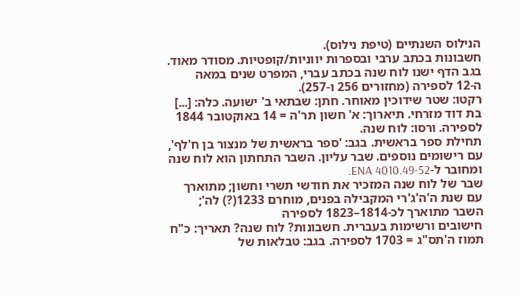הנילוס השנתיים (טיפת נילוס).
חשבונות בכתב ערבי ובספרות יווניות/קופטיות. מסודר מאוד. בגב הדף ישנו לוח שנה בכתב עברי, המפרט שנים במאה ה-12 לספירה (מחזורים 256 ו-257).
רקטו: שטר שידוכין מאוחר. חתן: שבתאי ב' ישועה. כלה: [...] בת דוד מזרחי. תיארוך: א' חשון תר'ה = 14 באוקטובר 1844 לספירה. ורסו: לוח שנה.
תחילת ספר בראשית. בגב: 'ספר בראשית של מנצור בן ח'לף', עם רישומים נוספים. שבר עליון. השבר התחתון הוא לוח שנה ומחובר ל-ENA 4010.49-52.
שבר של לוח שנה המזכיר את חודשי תשרי וחשון; מתוארך עם שנת ה'ה'ג'רי המקבילה בפנים, מוחרם 1233(?) לה'; השבר מתוארך לכ-1814–1823 לספירה
חישובים ורשימות בעברית. חשבונות? לוח שנה? תאריך: כ"ח תמוז ה'תס"ג = 1703 לספירה. בגב: טבלאות של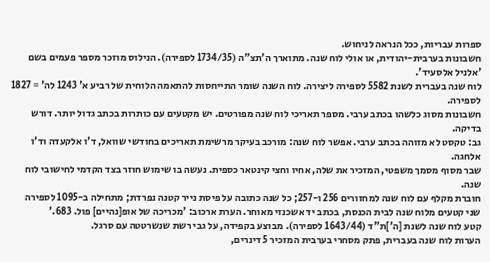ספרות עבריות, ככל הנראה לניחוש.
חשבונות בערבית-יהודית, או אולי לוח שנה. מתוארך ה'תצ"ה (1734/35 לספירה). הנילוס מוזכר מספר פעמים בשם 'אלניל אלסעיד'.
לוח שנה בעברית לשנת 5582 לספירה ליצירה. לוח השנה שומר התייחסות להתאמה הלוחית של רביע א' 1243 לה' = 1827 לספירה.
חשבונות מסוג כלשהו בכתב ערבי. מספר תאריכי לוח שנה מפורטים. יש מקטעים עם כותרות בכתב גדול יותר. דורש בדיקה.
גב: טקסט לא מזוהה בכתב ערבי. אפשר לוח שנה: מורכב בעיקר מרשימת תאריכים בחודשי שוואל, ד'ו אלקעדה וד'ו אלחגה.
שבר מסוף מסמך משפטי, המזכיר את שלה, אחיו וחצי קינטאר כספית. נעשה בו שימוש חוזר בצד הקדמי לחישובי לוח שנה.
חוברת מקלף עם לוח שנה למחזורים 256 ו-257; כל שנה כתובה על פיסת נייר קטנה נפרדת; מתחילה ב-1095 לספירה
שני קטעים מלוח שנה לבית הכנסת, בכתב יד אשכנזי מאוחר. הערת ארכוב: 'מכריכה של אופ[נהיים] פול. 683.'
קטע לוח שנה לשנת [ה']ת"ד (1643/44 לספירה). מבוצע בקפידה, על גבי רשת שנשרטטה עם סרגל.
הערות לוח שנה בעברית, פתק מסחרי בערבית המזכיר 5 דינרים,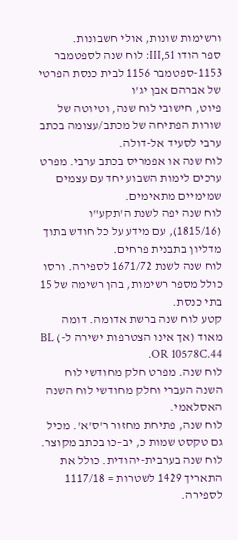ורשימות שונות, אולי חשבונות.
ספר הודו III,51: לוח שנה לספטמבר 1153-ספטמבר 1156 לבית כנסת הפרטי של אברהם אבן יג'ו
פיוט, חישובי לוח שנה, וטיוטה של שורות הפתיחה של מכתב/עצומה בכתב ערבי לסעיד אל-דולה.
לוח שנה או אפמריס בכתב ערבי. מפרט ערכים לימות השבוע יחד עם עצמים שמימיים מתאימים.
לוח שנה יפה לשנת ה'תקע"ו (1815/16), עם מידע על כל חודש בתוך מדליון בתבנית פרחים.
לוח שנה לשנת 1671/72 לספירה. ורסו כולל מספר רשימות, בהן רשימה של 15 בתי כנסת.
קטע לוח שנה ברשת אדומה. דומה מאוד (אך אינו הצטרפות ישירה ל-) BL OR 10578C.44.
לוח שנה. מפרט חלק מחודשי לוח השנה העברי וחלק מחודשי לוח השנה האסלאמי.
לוח שנה, פתיחת מחזור ר'ס'א'. מכיל גם טקסט שמות כ, יב–כו בכתב מקוצר.
לוח שנה בערבית-יהודית. כולל את התאריך 1429 לשטרות = 1117/18 לספירה.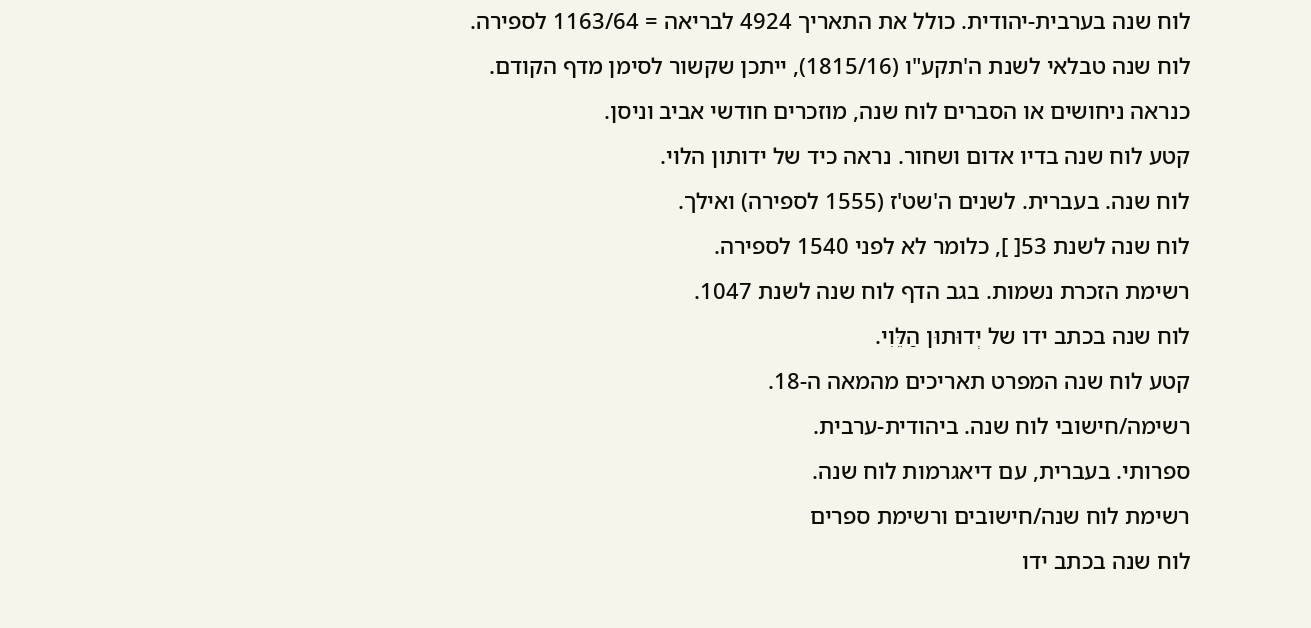לוח שנה בערבית-יהודית. כולל את התאריך 4924 לבריאה = 1163/64 לספירה.
לוח שנה טבלאי לשנת ה'תקע"ו (1815/16), ייתכן שקשור לסימן מדף הקודם.
כנראה ניחושים או הסברים לוח שנה, מוזכרים חודשי אביב וניסן.
קטע לוח שנה בדיו אדום ושחור. נראה כיד של ידותון הלוי.
לוח שנה. בעברית. לשנים ה'שט'ז (1555 לספירה) ואילך.
לוח שנה לשנת 53[ ], כלומר לא לפני 1540 לספירה.
רשימת הזכרת נשמות. בגב הדף לוח שנה לשנת 1047.
לוח שנה בכתב ידו של יְדוּתוּן הַלֵּוִי.
קטע לוח שנה המפרט תאריכים מהמאה ה-18.
רשימה/חישובי לוח שנה. ביהודית-ערבית.
ספרותי. בעברית, עם דיאגרמות לוח שנה.
רשימת לוח שנה/חישובים ורשימת ספרים
לוח שנה בכתב ידו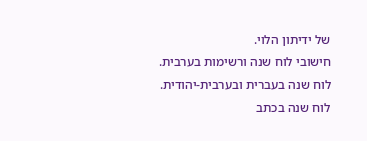של ידיתון הלוי.
חישובי לוח שנה ורשימות בערבית.
לוח שנה בעברית ובערבית-יהודית.
לוח שנה בכתב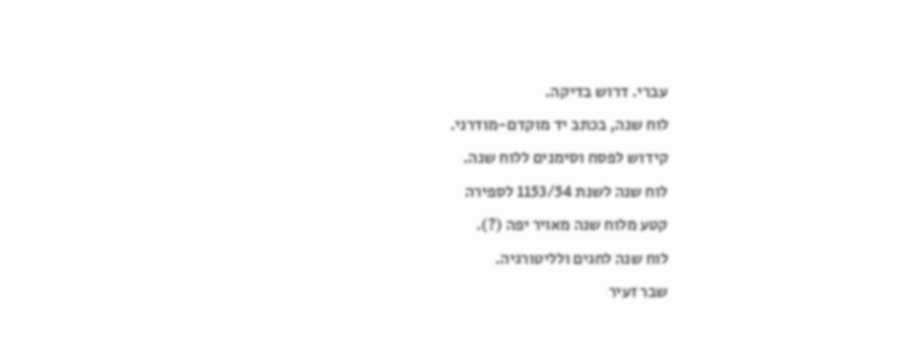עברי. דרוש בדיקה.
לוח שנה, בכתב יד מוקדם-מודרני.
קידוש לפסח וסימנים ללוח שנה.
לוח שנה לשנת 1153/54 לספירה
קטע מלוח שנה מאויר יפה (?).
לוח שנה לחגים ולליטורגיה.
שבר זעיר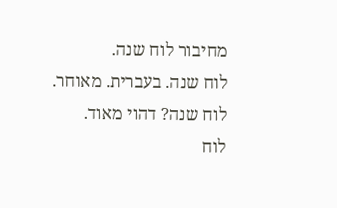מחיבור לוח שנה.
לוח שנה. בעברית. מאוחר.
לוח שנה? דהוי מאוד.
לוח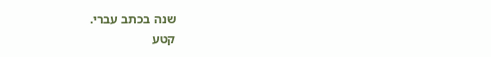שנה בכתב עברי.
קטע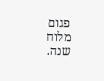פגום מלוח שנה.